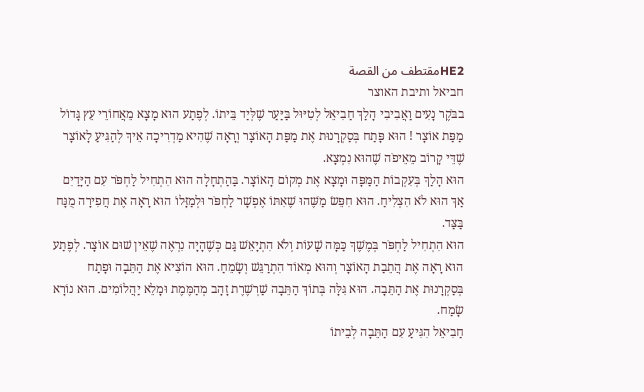HE2مقتطف من القصة
חביאל ותיבת האוצר
בבֹּקֶר נָעִים וַאֲבִיבִי הָלַךְ חַבִיאֵל לְטִיּוּל בַּיַּעַר שֶׁלְּיַד בֵּיתוֹ. לְפֶתַע הוּא מָצָא מֵאֲחוֹרֵי עֵץ גָּדוֹל מַפַּת אוֹצָר ! הוּא פָּתַח בְּסַקְרָנוּת אֶת מַפַּת הָאוֹצָר וְרָאָה שֶׁהִיא מַדְרִיכָה אֵיךְ לְהַגִּיעַ לָאוֹצָר שֶׁדֵּי קָרוֹב מֵאֵיפֹה שֶׁהוּא נִמְצָא.
הוּא הָלַךְ בְּעִקְבוֹת הַמַּפָּה וּמָצָא אֶת מְקוֹם הָאוֹצָר. בַּהַתְחָלָה הוּא הִתְחִיל לַחְפֹּר עִם הַיָּדַיִם אַךְ הוּא לֹא הִצְלִיחַ. הוּא חִפֵּשׂ מַשֶּׁהוּ שֶׁאִתּוֹ אֶפְשָׁר לַחְפֹּר וּלְמַזָּלוֹ הוּא רָאָה אֶת חֲפִירָה מֻנָּח בַּצַּד.
הוּא הִתְחִיל לַחְפֹּר בְּמֶשֶׁךְ כַּמָּה שָׁעוֹת וְלֹא הִתְיָאֵשׁ גַּם כְּשֶׁהָיָה נִרְאֶה שֶׁאֵין שׁוּם אוֹצָר. לְפֶתַע הוּא רָאָה אֶת הֲתֵבַת הָאוֹצָר וְהוּא מְאוֹד הִתְרַגֵּשׁ וְשָׂמֵחַ. הוּא הוֹצִיא אֶת הַתֵּבָה וּפָתַח בְּסַקְרָנוּת אֶת הַתֵּבָה. הוּא גִּלָּה בְּתוֹךְ הַתֵּבָה שַׁרְשֶׁרֶת זָהָב מְהַמֶּמֶת וּמָלֵא יַהֲלוֹמִים. הוּא נוֹרָא שָׂמַח.
חַבִיאֵל הִגִּיעַ עִם הַתֵּבָה לְבֵיתוֹ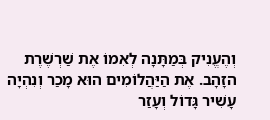וְהֶעֱנִיק בְּמַתָּנָה לְאִמוֹ אֶת שַׁרְשֶׁרֶת הזָהָב. אֶת הַיַּהֲלוֹמִים הוּא מָכַר וְנִהְיָה עָשִׁיר גָּדוֹל וְעָזַר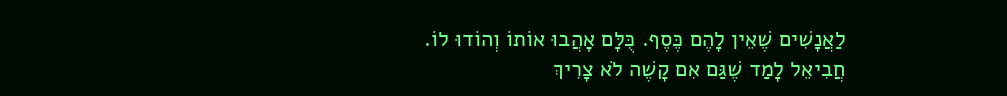לַאֲנָשִׁים שֶׁאֵין לָהֶם כֶּסֶף. כֻּלָּם אָהֲבוּ אוֹתוֹ וְהוֹדוּ לוֹ.
חֲבִיאֵל לָמַד שֶׁגַּם אִם קָשֶׁה לֹא צָרִיךְ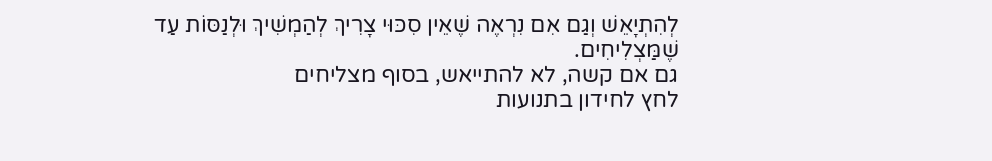לְהִתְיָאֵשׁ וְגַם אִם נִרְאֶה שֶׁאֵין סִכּוּי צָרִיךְ לְהַמְשִׁיךְ וּלְנַסּוֹת עַד שֶׁמַּצְלִיחִים.
גם אם קשה, לא להתייאש, בסוף מצליחים
לחץ לחידון בתנועות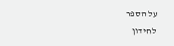על הספר
לחידון